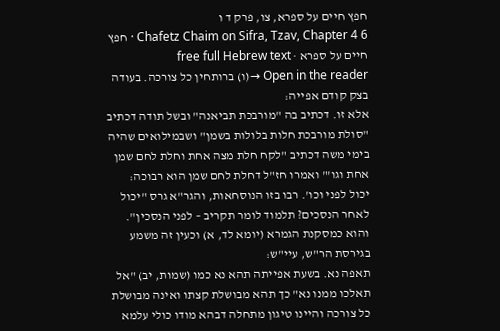חפץ חיים על ספרא, צו, פרק ד ו
Chafetz Chaim on Sifra, Tzav, Chapter 4 6 · חפץ חיים על ספרא · free full Hebrew text
Open in the reader →(ו) ברותחין כל צורכה. בעודה בצק קודם אפייה:
אלא זו. דכתיב בה "מורבכת תביאנה" ובשל תודה דכתיב "סולת מורבכת חלות בלולות בשמן" ושבמילואים שהיה בימי משה דכתיב "לקח חלת מצה אחת וחלת לחם שמן אחת וגו'" ואמרו חז"ל דחלת לחם שמן הוא רבוכה:
יכול לפני וכו'. רבו בזו הנוסחאות, והגר"א גרס "יכול לאחר הנסכים? תלמוד לומר תקריב – לפני הנסכין". והוא כמסקנת הגמרא (יומא לד, א) וכעין זה משמע בגירסת הר"ש, עיי"ש:
תאפה נא. בשעת אפייתה תהא נא כמו (שמות, יב) "אל תאלכו ממנו נא" כך תהא מבושלת קצתו ואינה מבושלת כל צורכה והיינו טיגון מתחלה דבהא מודו כולי עלמא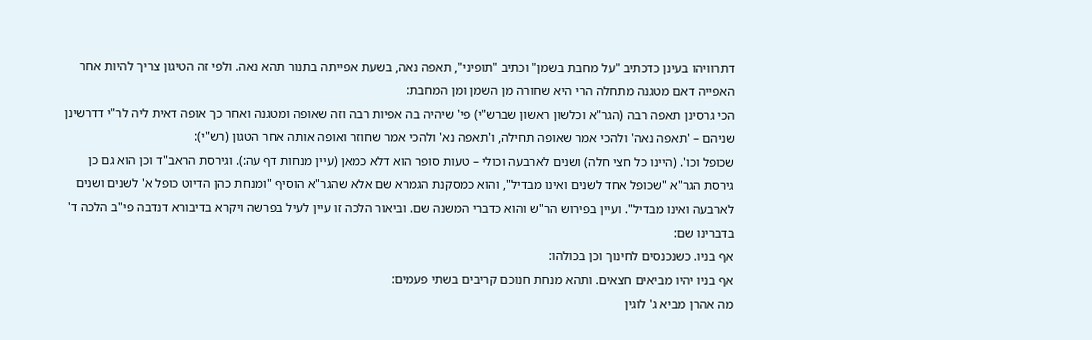דתרוויהו בעינן כדכתיב "על מחבת בשמן" וכתיב "תופיני", תאפה נאה, בשעת אפייתה בתנור תהא נאה. ולפי זה הטיגון צריך להיות אחר האפייה דאם מטגנה מתחלה הרי היא שחורה מן השמן ומן המחבת:
הכי גרסינן תאפה רבה (הגר"א וכלשון ראשון שברש"י) פי' שיהיה בה אפיות רבה וזה שאופה ומטגנה ואחר כך אופה דאית ליה לר"י דדרשינן שניהם – 'תאפה נאה' ולהכי אמר שאופה תחילה, ו'תאפה נא' ולהכי אמר שחוזר ואופה אותה אחר הטגון (רש"י):
שכופל וכו'. (היינו כל חצי חלה) ושנים לארבעה וכולי – טעות סופר הוא דלא כמאן (עיין מנחות דף עה:). וגירסת הראב"ד וכן הוא גם כן גירסת הגר"א "שכופל אחד לשנים ואינו מבדיל", והוא כמסקנת הגמרא שם אלא שהגר"א הוסיף "ומנחת כהן הדיוט כופל א' לשנים ושנים לארבעה ואינו מבדיל". ועיין בפירוש הר"ש והוא כדברי המשנה שם. וביאור הלכה זו עיין לעיל בפרשה ויקרא בדיבורא דנדבה פי"ב הלכה ד' בדברינו שם:
אף בניו. כשנכנסים לחינוך וכן בכולהו:
אף בניו יהיו מביאים חצאים. ותהא מנחת חנוכם קריבים בשתי פעמים:
מה אהרן מביא ג' לוגין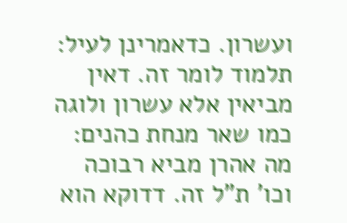ועשרון. כדאמרינן לעיל:
תלמוד לומר זה. דאין מביאין אלא עשרון ולוגה כמו שאר מנחת כהנים:
מה אהרן מביא רבוכה וכו' ת"ל זה. דדוקא הוא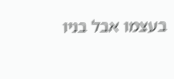בעצמו אבל בניו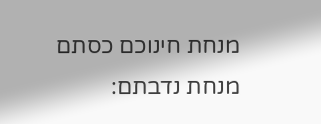מנחת חינוכם כסתם מנחת נדבתם: